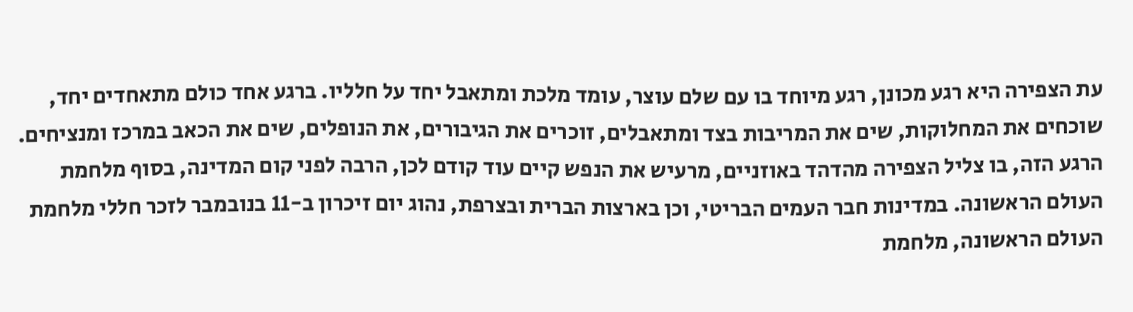עת הצפירה היא רגע מכונן, רגע מיוחד בו עם שלם עוצר, עומד מלכת ומתאבל יחד על חלליו. ברגע אחד כולם מתאחדים יחד, שוכחים את המחלוקות, שים את המריבות בצד ומתאבלים, זוכרים את הגיבורים, את הנופלים, שים את הכאב במרכז ומנציחים.
הרגע הזה, בו צליל הצפירה מהדהד באוזניים, מרעיש את הנפש קיים עוד קודם לכן, הרבה לפני קום המדינה, בסוף מלחמת העולם הראשונה. במדינות חבר העמים הבריטי, וכן בארצות הברית ובצרפת, נהוג יום זיכרון ב-11 בנובמבר לזכר חללי מלחמת העולם הראשונה, מלחמת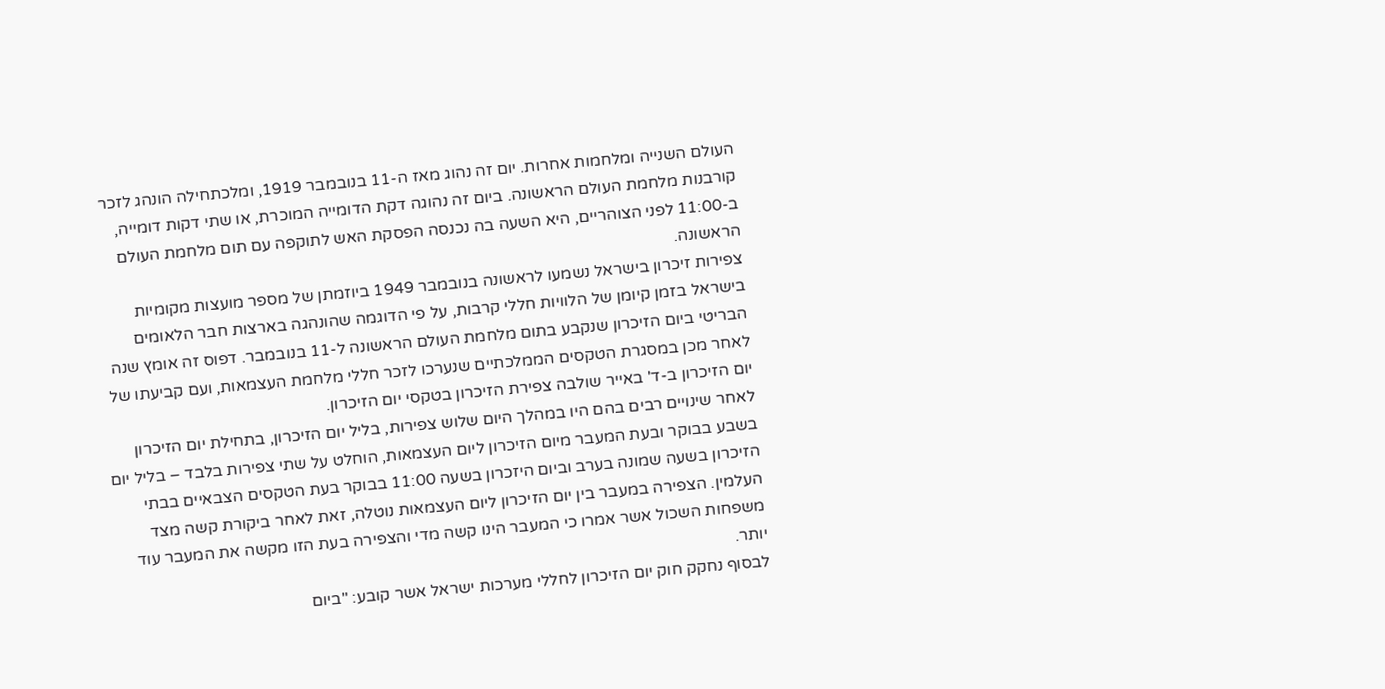העולם השנייה ומלחמות אחרות. יום זה נהוג מאז ה-11 בנובמבר 1919, ומלכתחילה הונהג לזכר קורבנות מלחמת העולם הראשונה. ביום זה נהוגה דקת הדומייה המוכרת, או שתי דקות דומייה, ב-11:00 לפני הצוהריים, היא השעה בה נכנסה הפסקת האש לתוקפה עם תום מלחמת העולם הראשונה.
צפירות זיכרון בישראל נשמעו לראשונה בנובמבר 1949 ביוזמתן של מספר מועצות מקומיות בישראל בזמן קיומן של הלוויות חללי קרבות, על פי הדוגמה שהונהגה בארצות חבר הלאומים הבריטי ביום הזיכרון שנקבע בתום מלחמת העולם הראשונה ל-11 בנובמבר. דפוס זה אומץ שנה לאחר מכן במסגרת הטקסים הממלכתיים שנערכו לזכר חללי מלחמת העצמאות, ועם קביעתו של יום הזיכרון ב-ד' באייר שולבה צפירת הזיכרון בטקסי יום הזיכרון.
לאחר שינויים רבים בהם היו במהלך היום שלוש צפירות, בליל יום הזיכרון, בתחילת יום הזיכרון בשבע בבוקר ובעת המעבר מיום הזיכרון ליום העצמאות, הוחלט על שתי צפירות בלבד – בליל יום הזיכרון בשעה שמונה בערב וביום היזכרון בשעה 11:00 בבוקר בעת הטקסים הצבאיים בבתי העלמין. הצפירה במעבר בין יום הזיכרון ליום העצמאות נוטלה, זאת לאחר ביקורת קשה מצד משפחות השכול אשר אמרו כי המעבר הינו קשה מדי והצפירה בעת הזו מקשה את המעבר עוד יותר.
לבסוף נחקק חוק יום הזיכרון לחללי מערכות ישראל אשר קובע: "ביום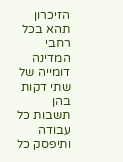הזיכרון תהא בכל רחבי המדינה דומייה של שתי דקות בהן תשבות כל עבודה ותיפסק כל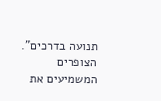תנועה בדרכים". הצופרים המשמיעים את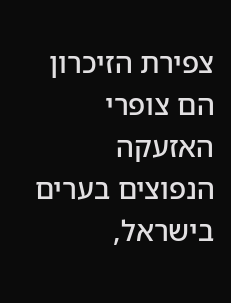צפירת הזיכרון הם צופרי האזעקה הנפוצים בערים בישראל,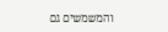והמשמשים גם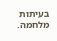בעיתות מלחמה.